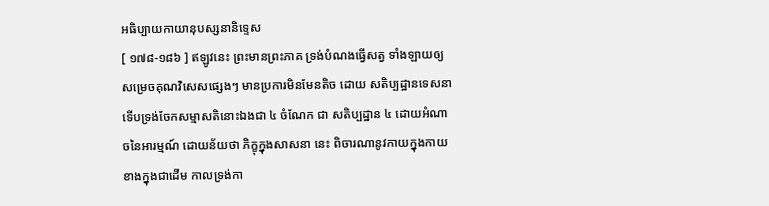អធិប្បាយកាយានុបស្សនានិទ្ទេស
[ ១៧៨-១៨៦ ] ឥឡូវនេះ ព្រះមានព្រះភាគ ទ្រង់បំណងធ្វើសត្វ ទាំងឡាយឲ្យសម្រេចគុណវិសេសផ្សេងៗ មានប្រការមិនមែនតិច ដោយ សតិប្បដ្ឋានទេសនា ទើបទ្រង់ចែកសម្មាសតិនោះឯងជា ៤ ចំណែក ជា សតិប្បដ្ឋាន ៤ ដោយអំណាចនៃអារម្មណ៍ ដោយន័យថា ភិក្ខុក្នុងសាសនា នេះ ពិចារណានូវកាយក្នុងកាយខាងក្នុងជាដើម កាលទ្រង់កា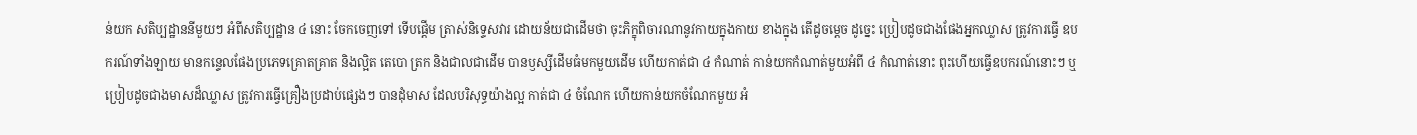ន់យក សតិប្បដ្ឋាននីមួយៗ អំពីសតិប្បដ្ឋាន ៤ នោះ ចែកចេញទៅ ទើបផ្តើម ត្រាស់និទ្ទេសវារ ដោយន័យជាដើមថា ចុះភិក្ខុពិចារណានូវកាយក្នុងកាយ ខាងក្នុង តើដូចម្តេច ដូច្នេះ ប្រៀបដូចជាងផែងអ្នកឈ្លាស ត្រូវការធ្វើ ឧបករណ៍ទាំងឡាយ មានកន្ទេលផែងប្រភេទគ្រោតគ្រាត និងល្អិត តេបោ ត្រក និងជាលជាដើម បានឫស្សីដើមធំមកមួយដើម ហើយកាត់ជា ៤ កំណាត់ កាន់យកកំណាត់មួយអំពី ៤ កំណាត់នោះ ពុះហើយធ្វើឧបករណ៍នោះៗ ឬ ប្រៀបដូចជាងមាសដ៏ឈ្លាស ត្រូវការធ្វើគ្រឿងប្រដាប់ផ្សេងៗ បានដុំមាស ដែលបរិសុទ្ធយ៉ាងល្អ កាត់ជា ៤ ចំណែក ហើយកាន់យកចំណែកមួយ អំ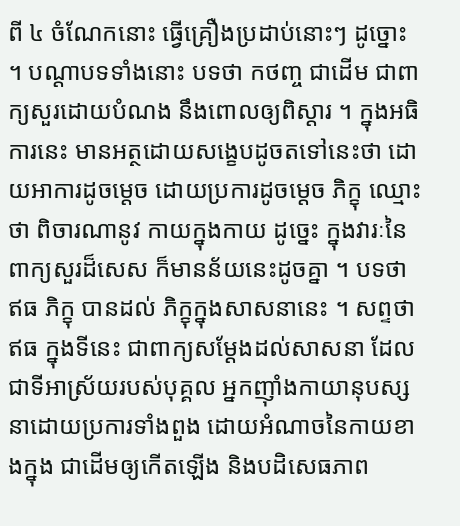ពី ៤ ចំណែកនោះ ធ្វើគ្រឿងប្រដាប់នោះៗ ដូច្នោះ ។ បណ្តាបទទាំងនោះ បទថា កថញ្ច ជាដើម ជាពាក្យសួរដោយបំណង នឹងពោលឲ្យពិស្តារ ។ ក្នុងអធិការនេះ មានអត្ថដោយសង្ខេបដូចតទៅនេះថា ដោយអាការដូចម្តេច ដោយប្រការដូចម្តេច ភិក្ខុ ឈ្មោះថា ពិចារណានូវ កាយក្នុងកាយ ដូច្នេះ ក្នុងវារៈនៃពាក្យសួរដ៏សេស ក៏មានន័យនេះដូចគ្នា ។ បទថា ឥធ ភិក្ខុ បានដល់ ភិក្ខុក្នុងសាសនានេះ ។ សព្ទថា ឥធ ក្នុងទីនេះ ជាពាក្យសម្តែងដល់សាសនា ដែលជាទីអាស្រ័យរបស់បុគ្គល អ្នកញ៉ាំងកាយានុបស្សនាដោយប្រការទាំងពួង ដោយអំណាចនៃកាយខាងក្នុង ជាដើមឲ្យកើតឡើង និងបដិសេធភាព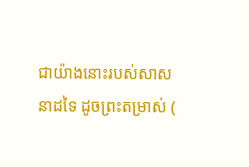ជាយ៉ាងនោះរបស់សាសនាដទៃ ដូចព្រះតម្រាស់ (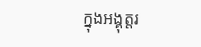ក្នុងអង្គុត្តរ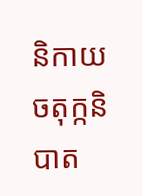និកាយ ចតុក្កនិបាត